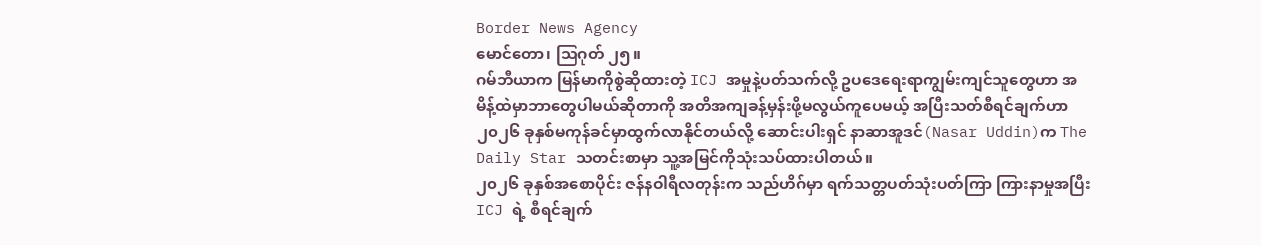Border News Agency
မောင်တော၊ သြဂုတ် ၂၅။
ဂမ်ဘီယာက မြန်မာကိုစွဲဆိုထားတဲ့ ICJ အမှုနဲ့ပတ်သက်လို့ ဥပဒေရေးရာကျွမ်းကျင်သူတွေဟာ အမိန့်ထဲမှာဘာတွေပါမယ်ဆိုတာကို အတိအကျခန့်မှန်းဖို့မလွယ်ကူပေမယ့် အပြီးသတ်စီရင်ချက်ဟာ ၂၀၂၆ ခုနှစ်မကုန်ခင်မှာထွက်လာနိုင်တယ်လို့ ဆောင်းပါးရှင် နာဆာအူဒင်(Nasar Uddin)က The Daily Star သတင်းစာမှာ သူ့အမြင်ကိုသုံးသပ်ထားပါတယ်။
၂၀၂၆ ခုနှစ်အစောပိုင်း ဇန်နဝါရီလတုန်းက သည်ဟိဂ်မှာ ရက်သတ္တပတ်သုံးပတ်ကြာ ကြားနာမှုအပြီး ICJ ရဲ့ စီရင်ချက်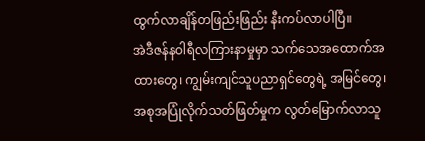ထွက်လာချိန်တဖြည်းဖြည်း နီးကပ်လာပါပြီ။
အဲဒီဇန်နဝါရီလကြားနာမှုမှာ သက်သေအထောက်အထားတွေ၊ ကျွမ်းကျင်သူပညာရှင်တွေရဲ့ အမြင်တွေ၊ အစုအပြုံလိုက်သတ်ဖြတ်မှုက လွတ်မြောက်လာသူ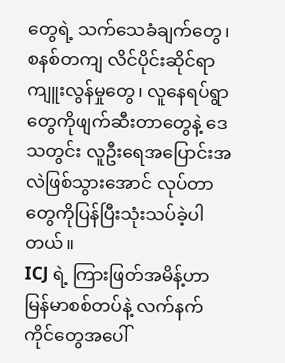တွေရဲ့ သက်သေခံချက်တွေ၊ စနစ်တကျ လိင်ပိုင်းဆိုင်ရာကျူးလွန်မှုတွေ၊ လူနေရပ်ရွာတွေကိုဖျက်ဆီးတာတွေနဲ့ ဒေသတွင်း လူဦးရေအပြောင်းအလဲဖြစ်သွားအောင် လုပ်တာတွေကိုပြန်ပြီးသုံးသပ်ခဲ့ပါတယ်။
ICJ ရဲ့ ကြားဖြတ်အမိန့်ဟာ မြန်မာစစ်တပ်နဲ့ လက်နက်ကိုင်တွေအပေါ်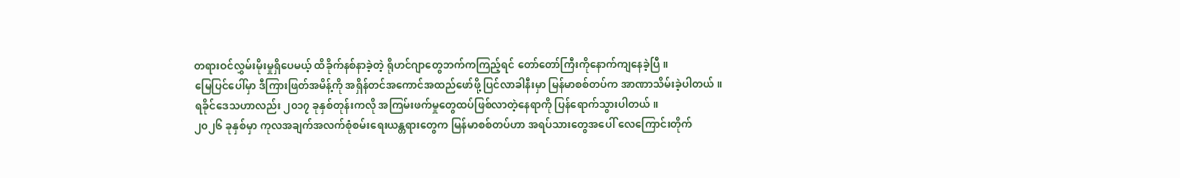တရားဝင်လွှမ်းမိုးမှုရှိပေမယ့် ထိခိုက်နစ်နာခဲ့တဲ့ ရိုဟင်ဂျာတွေဘက်ကကြည့်ရင် တော်တော်ကြီးကိုနောက်ကျနေခဲ့ပြီ။
မြေပြင်ပေါ်မှာ ဒီကြားဖြတ်အမိန့်ကို အရှိန်တင်အကောင်အထည်ဖော်ဖို့ ပြင်လာခါနီးမှာ မြန်မာစစ်တပ်က အာဏာသိမ်းခဲ့ပါတယ်။
ရခိုင်ဒေသဟာလည်း ၂၀၁၇ ခုနှစ်တုန်းကလို အကြမ်းဖက်မှုတွေထပ်ဖြစ်လာတဲ့နေရာကို ပြန်ရောက်သွားပါတယ်။
၂၀၂၆ ခုနှစ်မှာ ကုလအချက်အလက်စုံစမ်းရေးယန္တရားတွေက မြန်မာစစ်တပ်ဟာ အရပ်သားတွေအပေါ် လေကြောင်းတိုက်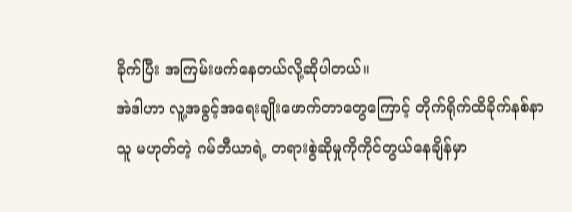ခိုက်ပြီး အကြမ်းဖက်နေတယ်လို့ဆိုပါတယ်။
အဲဒါဟာ လူ့အခွင့်အရေးချိုးဖောက်တာတွေကြောင့် တိုက်ရိုက်ထိခိုက်နစ်နာသူ မဟုတ်တဲ့ ဂမ်ဘီယာရဲ့ တရားစွဲဆိုမှုကိုကိုင်တွယ်နေချိန်မှာ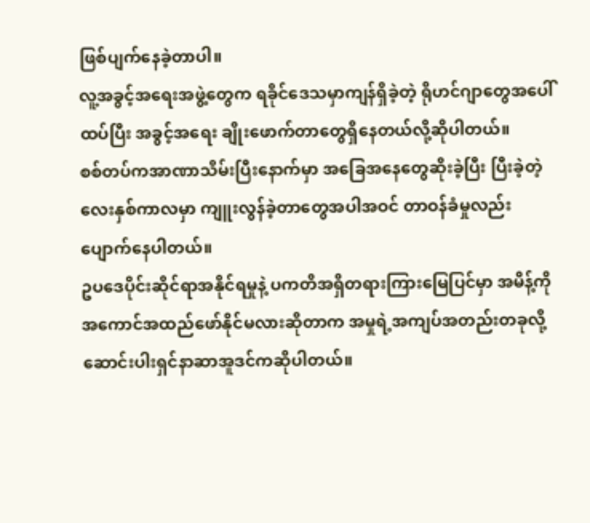ဖြစ်ပျက်နေခဲ့တာပါ။
လူ့အခွင့်အရေးအဖွဲ့တွေက ရခိုင်ဒေသမှာကျန်ရှိခဲ့တဲ့ ရိုဟင်ဂျာတွေအပေါ် ထပ်ပြီး အခွင့်အရေး ချိုးဖောက်တာတွေရှိနေတယ်လို့ဆိုပါတယ်။
စစ်တပ်ကအာဏာသိမ်းပြီးနောက်မှာ အခြေအနေတွေဆိုးခဲ့ပြီး ပြီးခဲ့တဲ့လေးနှစ်ကာလမှာ ကျူးလွန်ခဲ့တာတွေအပါအဝင် တာဝန်ခံမှုလည်းပျောက်နေပါတယ်။
ဥပဒေပိုင်းဆိုင်ရာအနိုင်ရမှုနဲ့ ပကတိအရှိတရားကြားမြေပြင်မှာ အမိန့်ကိုအကောင်အထည်ဖော်နိုင်မလားဆိုတာက အမှုရဲ့အကျပ်အတည်းတခုလို့ ဆောင်းပါးရှင်နာဆာအူဒင်ကဆိုပါတယ်။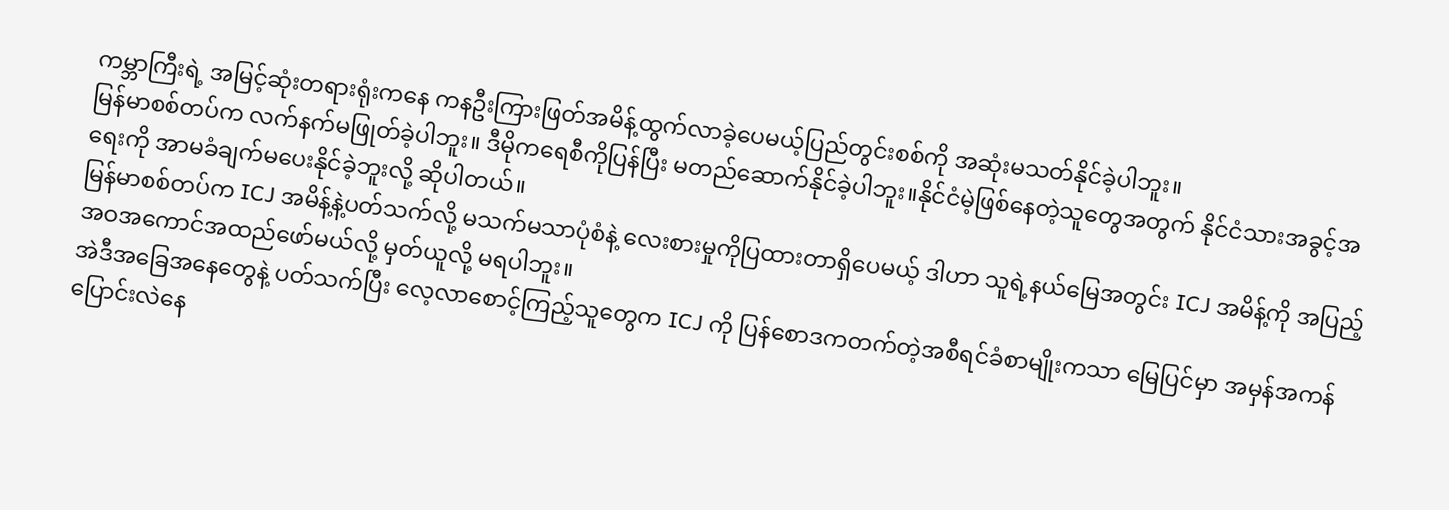ကမ္ဘာကြီးရဲ့ အမြင့်ဆုံးတရားရုံးကနေ ကနဦးကြားဖြတ်အမိန့်ထွက်လာခဲ့ပေမယ့်ပြည်တွင်းစစ်ကို အဆုံးမသတ်နိုင်ခဲ့ပါဘူး။
မြန်မာစစ်တပ်က လက်နက်မဖြုတ်ခဲ့ပါဘူး။ ဒီမိုကရေစီကိုပြန်ပြီး မတည်ဆောက်နိုင်ခဲ့ပါဘူး။နိုင်ငံမဲ့ဖြစ်နေတဲ့သူတွေအတွက် နိုင်ငံသားအခွင့်အရေးကို အာမခံချက်မပေးနိုင်ခဲ့ဘူးလို့ ဆိုပါတယ်။
မြန်မာစစ်တပ်က ICJ အမိန့်နဲ့ပတ်သက်လို့ မသက်မသာပုံစံနဲ့ လေးစားမှုကိုပြထားတာရှိပေမယ့် ဒါဟာ သူရဲ့နယ်မြေအတွင်း ICJ အမိန့်ကို အပြည့်အဝအကောင်အထည်ဖော်မယ်လို့ မှတ်ယူလို့ မရပါဘူး။
အဲဒီအခြေအနေတွေနဲ့ ပတ်သက်ပြီး လေ့လာစောင့်ကြည့်သူတွေက ICJ ကို ပြန်စောဒကတက်တဲ့အစီရင်ခံစာမျိုးကသာ မြေပြင်မှာ အမှန်အကန်ပြောင်းလဲနေ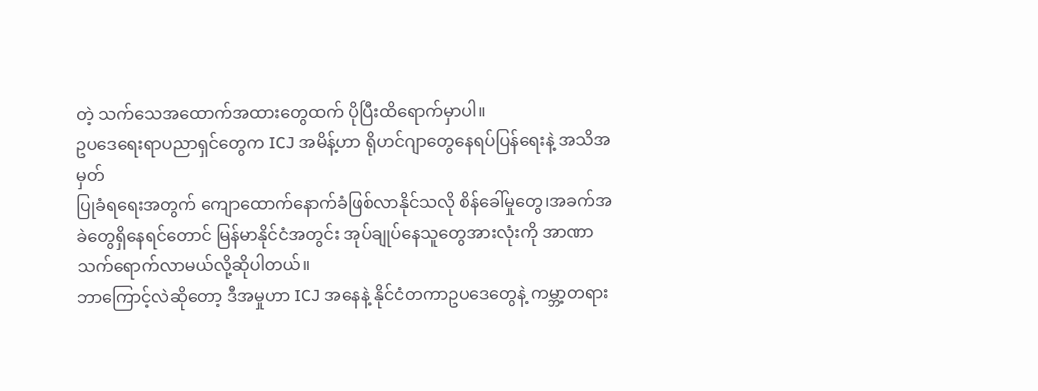တဲ့ သက်သေအထောက်အထားတွေထက် ပိုပြီးထိရောက်မှာပါ။
ဥပဒေရေးရာပညာရှင်တွေက ICJ အမိန့်ဟာ ရိုဟင်ဂျာတွေနေရပ်ပြန်ရေးနဲ့ အသိအမှတ်
ပြုခံရရေးအတွက် ကျောထောက်နောက်ခံဖြစ်လာနိုင်သလို စိန်ခေါ်မှုတွေ၊အခက်အခဲတွေရှိနေရင်တောင် မြန်မာနိုင်ငံအတွင်း အုပ်ချုပ်နေသူတွေအားလုံးကို အာဏာသက်ရောက်လာမယ်လို့ဆိုပါတယ်။
ဘာကြောင့်လဲဆိုတော့ ဒီအမှုဟာ ICJ အနေနဲ့ နိုင်ငံတကာဥပဒေတွေနဲ့ ကမ္ဘာ့တရား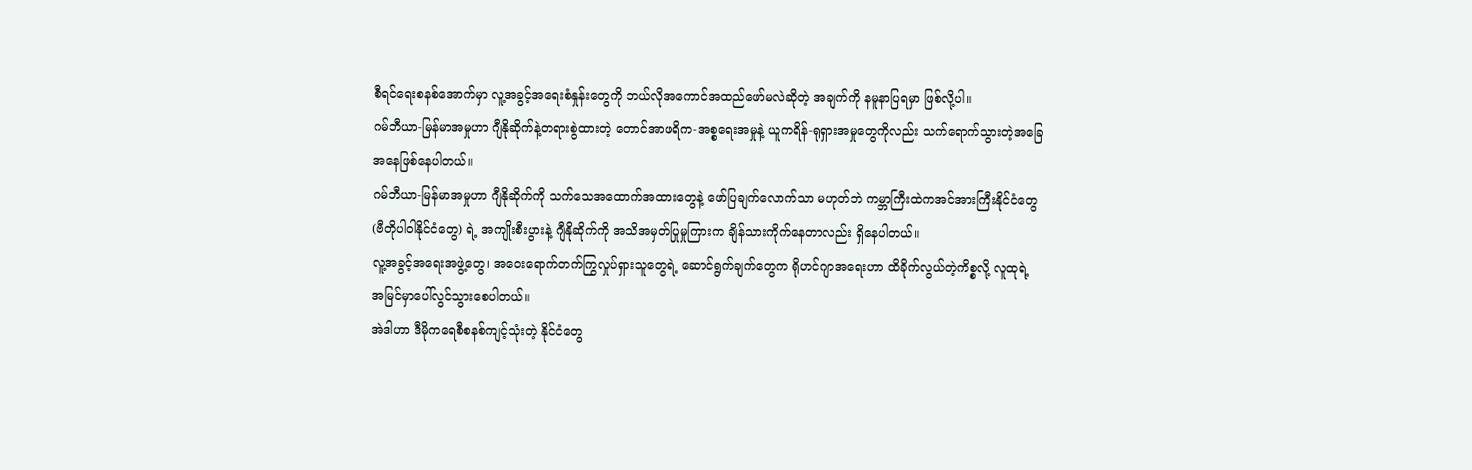စီရင်ရေးစနစ်အောက်မှာ လူ့အခွင့်အရေးစံနှုန်းတွေကို ဘယ်လိုအကောင်အထည်ဖော်မလဲဆိုတဲ့ အချက်ကို နမူနာပြရမှာ ဖြစ်လို့ပါ။
ဂမ်ဘီယာ-မြန်မာအမှုဟာ ဂျီနိုဆိုက်နဲ့တရားစွဲထားတဲ့ တောင်အာဖရိက-အစ္စရေးအမှုနဲ့ ယူကရိန်-ရုရှားအမှုတွေကိုလည်း သက်ရောက်သွားတဲ့အခြေအနေဖြစ်နေပါတယ်။
ဂမ်ဘီယာ-မြန်မာအမှုဟာ ဂျီနိုဆိုက်ကို သက်သေအထောက်အထားတွေနဲ့ ဖော်ပြချက်လောက်သာ မဟုတ်ဘဲ ကမ္ဘာကြီးထဲကအင်အားကြီးနိုင်ငံတွေ (ဗီတိုပါဝါနိုင်ငံတွေ) ရဲ့ အကျိုးစီးပွားနဲ့ ဂျီနိုဆိုက်ကို အသိအမှတ်ပြုမှုကြားက ချိန်သားကိုက်နေတာလည်း ရှိနေပါတယ်။
လူ့အခွင့်အရေးအဖွဲ့တွေ၊ အဝေးရောက်တက်ကြွလှုပ်ရှားသူတွေရဲ့ ဆောင်ရွက်ချက်တွေက ရိုဟင်ဂျာအရေးဟာ ထိခိုက်လွယ်တဲ့ကိစ္စလို့ လူထုရဲ့ အမြင်မှာပေါ်လွင်သွားစေပါတယ်။
အဲဒါဟာ ဒီမိုကရေစီစနစ်ကျင့်သုံးတဲ့ နိုင်ငံတွေ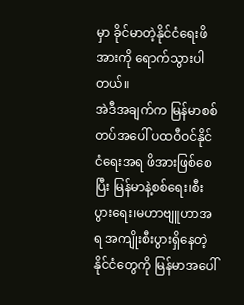မှာ ခိုင်မာတဲ့နိုင်ငံရေးဖိအားကို ရောက်သွားပါတယ်။
အဲဒီအချက်က မြန်မာစစ်တပ်အပေါ် ပထဝီဝင်နိုင်ငံရေးအရ ဖိအားဖြစ်စေပြီး မြန်မာနဲ့စစ်ရေး၊စီးပွားရေး၊မဟာဗျူဟာအရ အကျိုးစီးပွားရှိနေတဲ့ နိုင်ငံတွေကို မြန်မာအပေါ်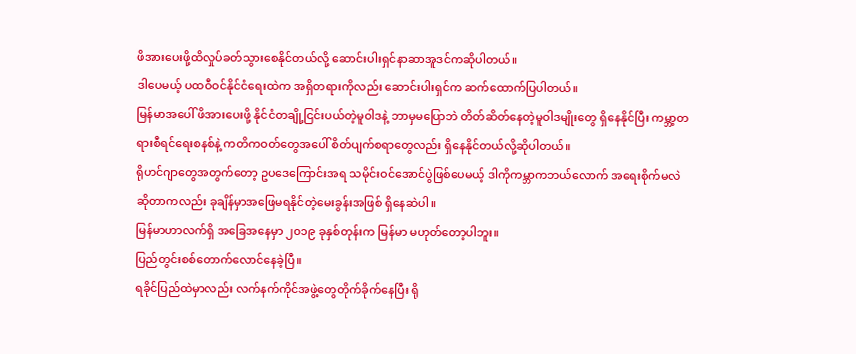ဖိအားပေးဖို့ထိလှုပ်ခတ်သွားစေနိုင်တယ်လို့ ဆောင်းပါးရှင်နာဆာအူဒင်ကဆိုပါတယ်။
ဒါပေမယ့် ပထဝီဝင်နိုင်ငံရေးထဲက အရှိတရားကိုလည်း ဆောင်းပါးရှင်က ဆက်ထောက်ပြပါတယ်။
မြန်မာအပေါ် ဖိအားပေးဖို့ နိုင်ငံတချို့ငြင်းပယ်တဲ့မူဝါဒနဲ့ ဘာမှမပြောဘဲ တိတ်ဆိတ်နေတဲ့မူဝါဒမျိုးတွေ ရှိနေနိုင်ပြီး ကမ္ဘာ့တရားစီရင်ရေးစနစ်နဲ့ ကတိကဝတ်တွေအပေါ် စိတ်ပျက်စရာတွေလည်း ရှိနေနိုင်တယ်လို့ဆိုပါတယ်။
ရိုဟင်ဂျာတွေအတွက်တော့ ဥပဒေကြောင်းအရ သမိုင်းဝင်အောင်ပွဲဖြစ်ပေမယ့် ဒါကိုကမ္ဘာကဘယ်လောက် အရေးစိုက်မလဲဆိုတာကလည်း ခုချိန်မှာအဖြေမရနိုင်တဲ့မေးခွန်းအဖြစ် ရှိနေဆဲပါ။
မြန်မာဟာလက်ရှိ အခြေအနေမှာ ၂၀၁၉ ခုနှစ်တုန်းက မြန်မာ မဟုတ်တော့ပါဘူး။
ပြည်တွင်းစစ်တောက်လောင်နေခဲ့ပြီ။
ရခိုင်ပြည်ထဲမှာလည်း လက်နက်ကိုင်အဖွဲ့တွေတိုက်ခိုက်နေပြီး ရို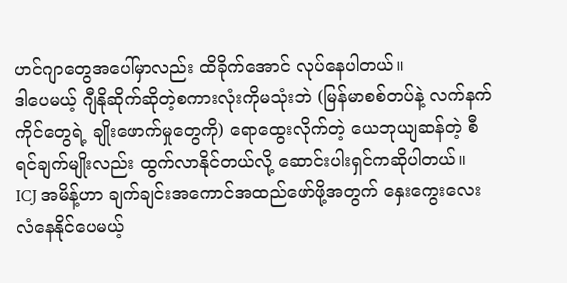ဟင်ဂျာတွေအပေါ်မှာလည်း ထိခိုက်အောင် လုပ်နေပါတယ်။
ဒါပေမယ့် ဂျီနိုဆိုက်ဆိုတဲ့စကားလုံးကိုမသုံးဘဲ (မြန်မာစစ်တပ်နဲ့ လက်နက်ကိုင်တွေရဲ့ ချိုးဖောက်မှုတွေကို) ရောထွေးလိုက်တဲ့ ယေဘုယျဆန်တဲ့ စီရင်ချက်မျိုးလည်း ထွက်လာနိုင်တယ်လို့ ဆောင်းပါးရှင်ကဆိုပါတယ်။
ICJ အမိန့်ဟာ ချက်ချင်းအကောင်အထည်ဖော်ဖို့အတွက် နှေးကွေးလေးလံနေနိုင်ပေမယ့်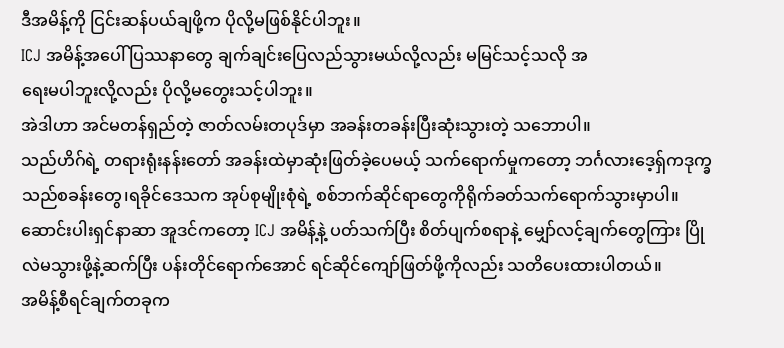ဒီအမိန့်ကို ငြင်းဆန်ပယ်ချဖို့က ပိုလို့မဖြစ်နိုင်ပါဘူး။
ICJ အမိန့်အပေါ် ပြဿနာတွေ ချက်ချင်းပြေလည်သွားမယ်လို့လည်း မမြင်သင့်သလို အ
ရေးမပါဘူးလို့လည်း ပိုလို့မတွေးသင့်ပါဘူး။
အဲဒါဟာ အင်မတန်ရှည်တဲ့ ဇာတ်လမ်းတပုဒ်မှာ အခန်းတခန်းပြီးဆုံးသွားတဲ့ သဘောပါ။
သည်ဟိဂ်ရဲ့ တရားရုံးနန်းတော် အခန်းထဲမှာဆုံးဖြတ်ခဲ့ပေမယ့် သက်ရောက်မှုကတော့ ဘင်္ဂလားဒေ့ရှ်ကဒုက္ခသည်စခန်းတွေ၊ရခိုင်ဒေသက အုပ်စုမျိုးစုံရဲ့ စစ်ဘက်ဆိုင်ရာတွေကိုရိုက်ခတ်သက်ရောက်သွားမှာပါ။
ဆောင်းပါးရှင်နာဆာ အူဒင်ကတော့ ICJ အမိန့်နဲ့ ပတ်သက်ပြီး စိတ်ပျက်စရာနဲ့ မျှော်လင့်ချက်တွေကြား ပြိုလဲမသွားဖို့နဲ့ဆက်ပြီး ပန်းတိုင်ရောက်အောင် ရင်ဆိုင်ကျော်ဖြတ်ဖို့ကိုလည်း သတိပေးထားပါတယ်။
အမိန့်စီရင်ချက်တခုက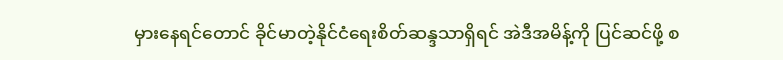မှားနေရင်တောင် ခိုင်မာတဲ့နိုင်ငံရေးစိတ်ဆန္ဒသာရှိရင် အဲဒီအမိန့်ကို ပြင်ဆင်ဖို့ စ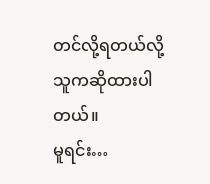တင်လို့ရတယ်လို့ သူကဆိုထားပါတယ်။
မူရင်း…